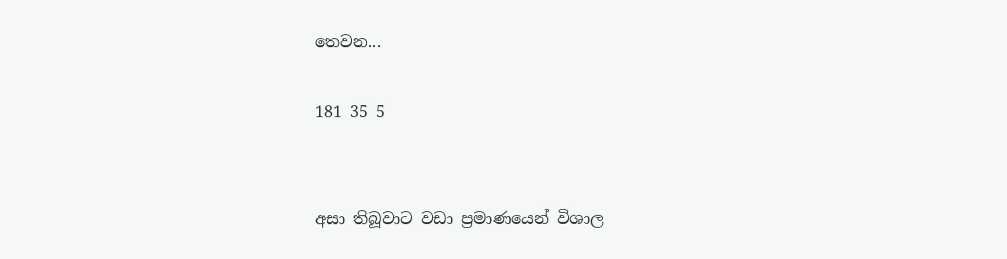තෙවන...

181 35 5


අසා තිබූවාට වඩා ප්‍රමාණයෙන් විශාල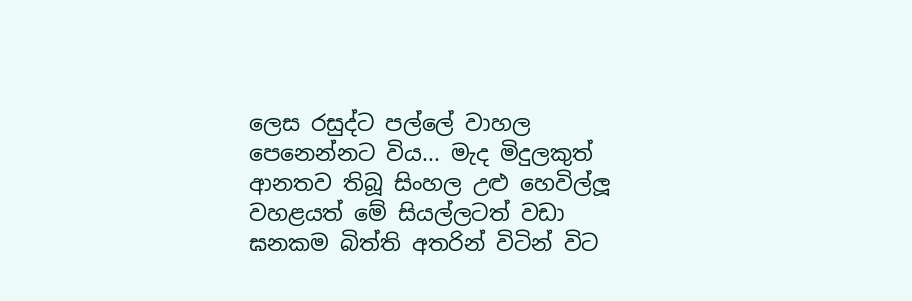ලෙස රසුද්ට පල්ලේ වාහල පෙනෙන්නට විය... මැද මිදුලකුත් ආනතව තිබූ සිංහල උළු හෙවිල්ලූ වහළයත් මේ සියල්ලටත් වඩා ඝනකම බිත්ති අතරින් විටින් විට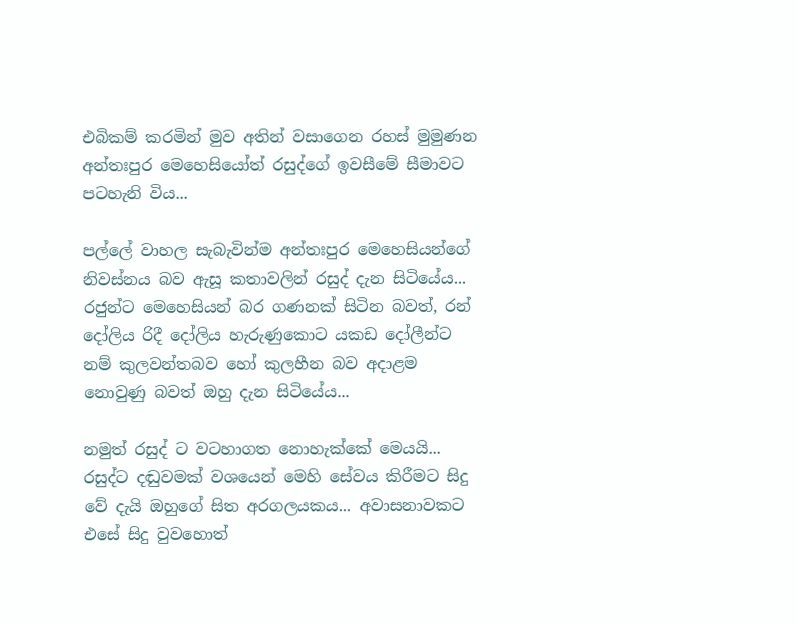එබිකම් කරමින් මුව අතින් වසාගෙන රහස් මුමුණන අන්තඃපුර මෙහෙසියෝත් රසුද්ගේ ඉවසීමේ සීමාවට පටහැනි විය...

පල්ලේ වාහල සැබැවින්ම අන්තඃපුර මෙහෙසියන්ගේ නිවස්නය බව ඇසූ කතාවලින් රසුද් දැන සිටියේය... රජුන්ට මෙහෙසියන් බර ගණනක් සිටින බවත්, රන් දෝලිය රිදී දෝලිය හැරුණුකොට යකඩ දෝලීන්ට නම් කුලවන්තබව හෝ කුලහීන බව අදාළම නොවුණු බවත් ඔහු දැන සිටියේය...

නමුත් රසුද් ට වටහාගත නොහැක්කේ මෙයයි... රසුද්ට දඬුවමක් වශයෙන් මෙහි සේවය කිරීමට සිදු වේ දැයි ඔහුගේ සිත අරගලයකය... අවාසනාවකට එසේ සිදු වුවහොත්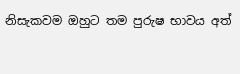නිසැකවම ඔහුට තම පුරුෂ භාවය අත්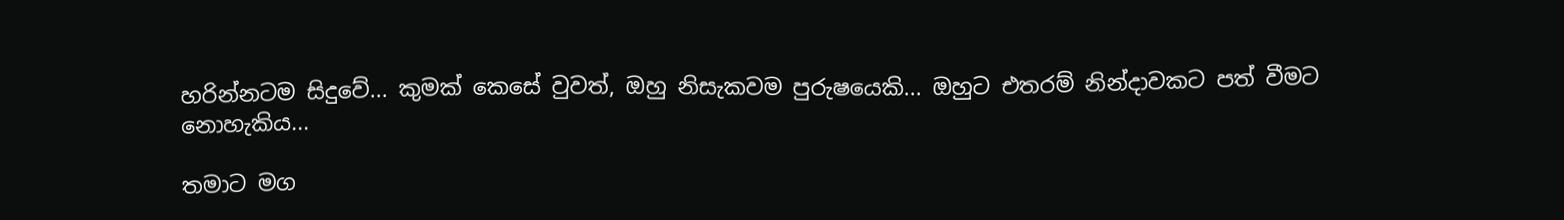හරින්නටම සිදුවේ... කුමක් කෙසේ වුවත්, ඔහු නිසැකවම පුරුෂයෙකි... ඔහුට එතරම් නින්දාවකට පත් වීමට නොහැකිය...

තමාට මග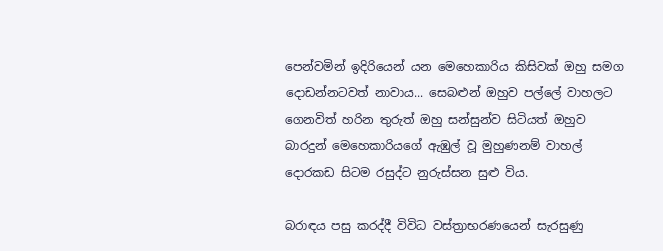පෙන්වමින් ඉදිරියෙන් යන මෙහෙකාරිය කිසිවක් ඔහු සමග දොඩන්නටවත් නාවාය... සෙබළුන් ඔහුව පල්ලේ වාහලට ගෙනවිත් හරින තුරුත් ඔහු සන්සුන්ව සිටියත් ඔහුව බාරදුන් මෙහෙකාරියගේ ඇඹුල් වූ මුහුණනම් වාහල් දොරකඩ සිටම රසුද්ට නුරුස්සන සුළු විය.

බරාඳය පසු කරද්දී විවිධ වස්ත්‍රාභරණයෙන් සැරසුණු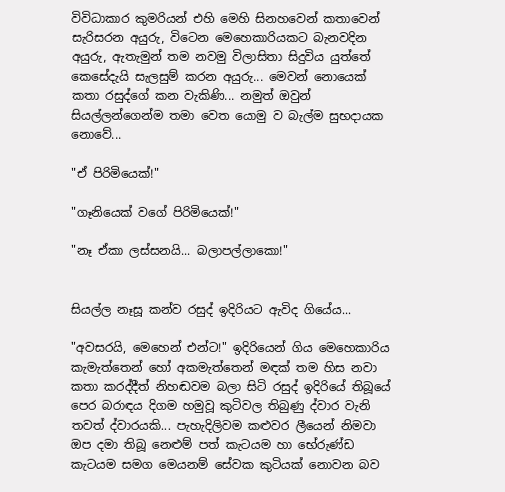විවිධාකාර කුමරියන් එහි මෙහි සිනහවෙන් කතාවෙන් සැරිසරන අයුරු, විටෙන මෙහෙකාරියකට බැනවදින අයුරු, ඇතැමුන් තම නවමු විලාසිතා සිදුවිය යුත්තේ කෙසේදැයි සැලසුම් කරන අයුරු... මෙවන් නොයෙක් කතා රසුද්ගේ කන වැකිණි... නමුත් ඔවුන් සියල්ලන්ගෙන්ම තමා වෙත යොමු ව බැල්ම සුභදායක නොවේ...

"ඒ පිරිමියෙක්!"

"ගෑනියෙක් වගේ පිරිමියෙක්!"

"නෑ ඒකා ලස්සනයි... බලාපල්ලාකො!"


සියල්ල නෑසූ කන්ව රසුද් ඉදිරියට ඇවිද ගියේය...

"අවසරයි, මෙහෙන් එන්ට!" ඉදිරියෙන් ගිය මෙහෙකාරිය කැමැත්තෙන් හෝ අකමැත්තෙන් මඳක් තම හිස නවා කතා කරද්දීත් නිහඬවම බලා සිටි රසුද් ඉදිරියේ තිබූයේ පෙර බරාඳය දිගම හමුවූ කුටිවල තිබුණු ද්වාර වැනි තවත් ද්වාරයකි... පැහැදිලිවම කළුවර ලීයෙන් නිමවා ඔප දමා තිබූ නෙළුම් පත් කැටයම හා භේරුණ්ඩ කැටයම සමග මෙයනම් සේවක කුටියක් නොවන බව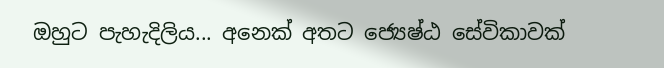ඔහුට පැහැදිලිය... අනෙක් අතට ජ්‍යෙෂ්ඨ සේවිකාවක්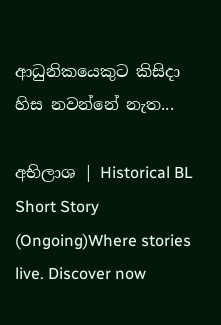ආධුනිකයෙකුට කිසිදා හිස නවන්නේ නැත...

අභිලාශ | Historical BL Short Story (Ongoing)Where stories live. Discover now